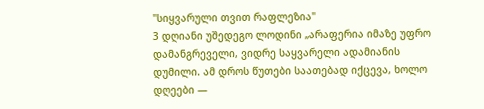"სიყვარული თვით რაფლეზია"
3 დღიანი უშედეგო ლოდინი „არაფერია იმაზე უფრო დამანგრეველი, ვიდრე საყვარელი ადამიანის დუმილი. ამ დროს წუთები საათებად იქცევა, ხოლო დღეები —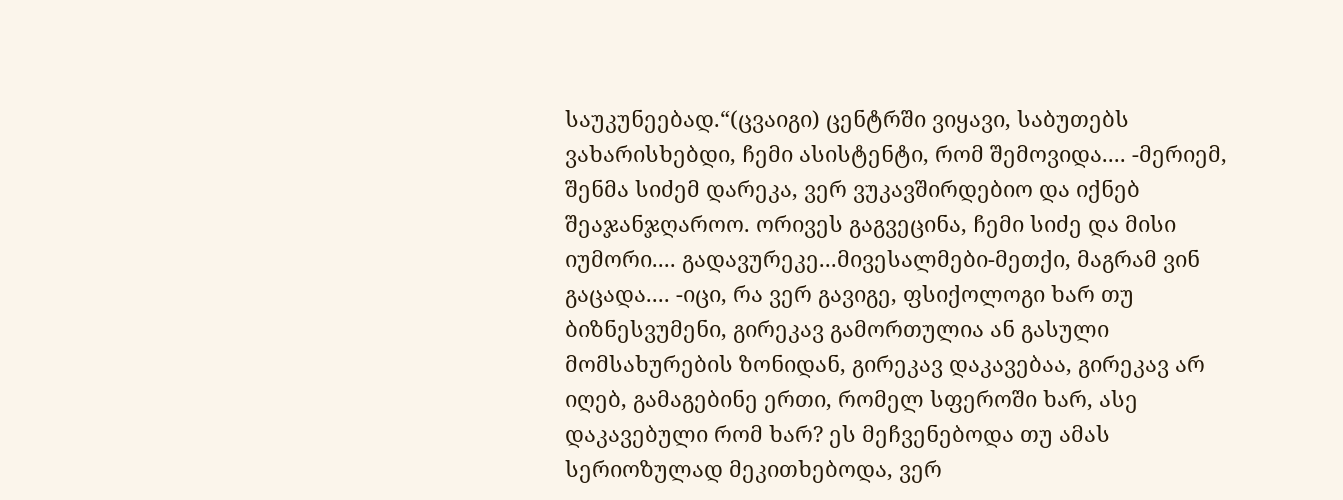საუკუნეებად.“(ცვაიგი) ცენტრში ვიყავი, საბუთებს ვახარისხებდი, ჩემი ასისტენტი, რომ შემოვიდა.... -მერიემ, შენმა სიძემ დარეკა, ვერ ვუკავშირდებიო და იქნებ შეაჯანჯღაროო. ორივეს გაგვეცინა, ჩემი სიძე და მისი იუმორი.... გადავურეკე...მივესალმები-მეთქი, მაგრამ ვინ გაცადა.... -იცი, რა ვერ გავიგე, ფსიქოლოგი ხარ თუ ბიზნესვუმენი, გირეკავ გამორთულია ან გასული მომსახურების ზონიდან, გირეკავ დაკავებაა, გირეკავ არ იღებ, გამაგებინე ერთი, რომელ სფეროში ხარ, ასე დაკავებული რომ ხარ? ეს მეჩვენებოდა თუ ამას სერიოზულად მეკითხებოდა, ვერ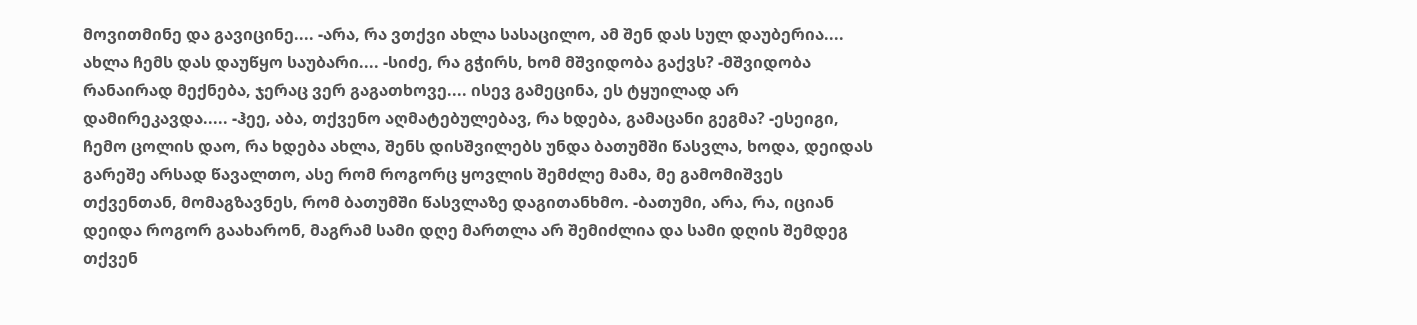მოვითმინე და გავიცინე.... -არა, რა ვთქვი ახლა სასაცილო, ამ შენ დას სულ დაუბერია.... ახლა ჩემს დას დაუწყო საუბარი.... -სიძე, რა გჭირს, ხომ მშვიდობა გაქვს? -მშვიდობა რანაირად მექნება, ჯერაც ვერ გაგათხოვე.... ისევ გამეცინა, ეს ტყუილად არ დამირეკავდა..... -ჰეე, აბა, თქვენო აღმატებულებავ, რა ხდება, გამაცანი გეგმა? -ესეიგი, ჩემო ცოლის დაო, რა ხდება ახლა, შენს დისშვილებს უნდა ბათუმში წასვლა, ხოდა, დეიდას გარეშე არსად წავალთო, ასე რომ როგორც ყოვლის შემძლე მამა, მე გამომიშვეს თქვენთან, მომაგზავნეს, რომ ბათუმში წასვლაზე დაგითანხმო. -ბათუმი, არა, რა, იციან დეიდა როგორ გაახარონ, მაგრამ სამი დღე მართლა არ შემიძლია და სამი დღის შემდეგ თქვენ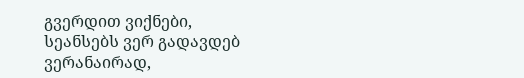გვერდით ვიქნები, სეანსებს ვერ გადავდებ ვერანაირად,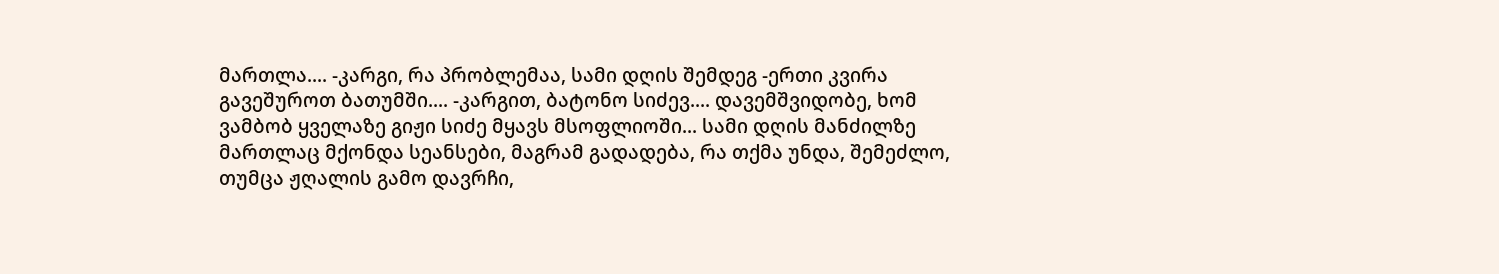მართლა.... -კარგი, რა პრობლემაა, სამი დღის შემდეგ -ერთი კვირა გავეშუროთ ბათუმში.... -კარგით, ბატონო სიძევ.... დავემშვიდობე, ხომ ვამბობ ყველაზე გიჟი სიძე მყავს მსოფლიოში... სამი დღის მანძილზე მართლაც მქონდა სეანსები, მაგრამ გადადება, რა თქმა უნდა, შემეძლო, თუმცა ჟღალის გამო დავრჩი,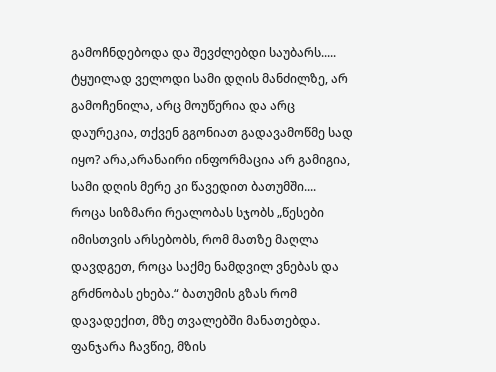გამოჩნდებოდა და შევძლებდი საუბარს..... ტყუილად ველოდი სამი დღის მანძილზე, არ გამოჩენილა, არც მოუწერია და არც დაურეკია, თქვენ გგონიათ გადავამოწმე სად იყო? არა,არანაირი ინფორმაცია არ გამიგია, სამი დღის მერე კი წავედით ბათუმში.... როცა სიზმარი რეალობას სჯობს „წესები იმისთვის არსებობს, რომ მათზე მაღლა დავდგეთ, როცა საქმე ნამდვილ ვნებას და გრძნობას ეხება.“ ბათუმის გზას რომ დავადექით, მზე თვალებში მანათებდა. ფანჯარა ჩავწიე, მზის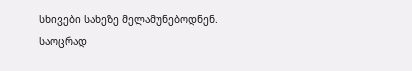სხივები სახეზე მელამუნებოდნენ. საოცრად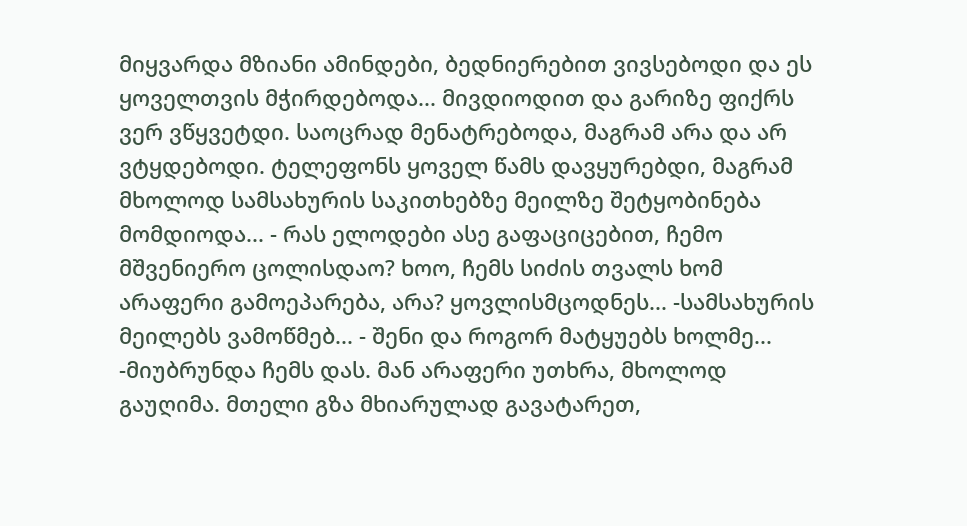მიყვარდა მზიანი ამინდები, ბედნიერებით ვივსებოდი და ეს ყოველთვის მჭირდებოდა... მივდიოდით და გარიზე ფიქრს ვერ ვწყვეტდი. საოცრად მენატრებოდა, მაგრამ არა და არ ვტყდებოდი. ტელეფონს ყოველ წამს დავყურებდი, მაგრამ მხოლოდ სამსახურის საკითხებზე მეილზე შეტყობინება მომდიოდა... - რას ელოდები ასე გაფაციცებით, ჩემო მშვენიერო ცოლისდაო? ხოო, ჩემს სიძის თვალს ხომ არაფერი გამოეპარება, არა? ყოვლისმცოდნეს... -სამსახურის მეილებს ვამოწმებ... - შენი და როგორ მატყუებს ხოლმე... -მიუბრუნდა ჩემს დას. მან არაფერი უთხრა, მხოლოდ გაუღიმა. მთელი გზა მხიარულად გავატარეთ,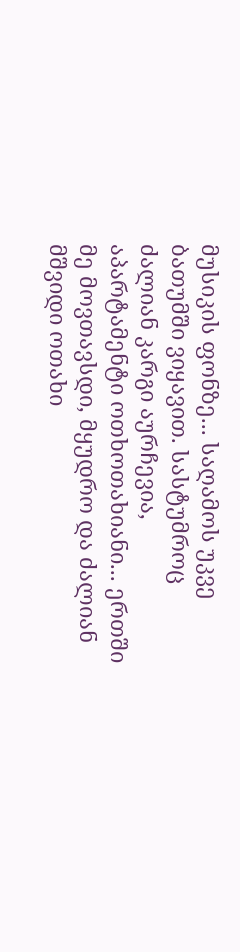მუსიკის ფონზე... საღამოს უკვე ბათუმში ვიყავით. სასტუმროც ძალიან კარგი აურჩევია, აპარტამენტი ოთხოთახიანი... ერთში მე მოვთავსდი, მყუდრო და ძალიან მშვიდი ოთახი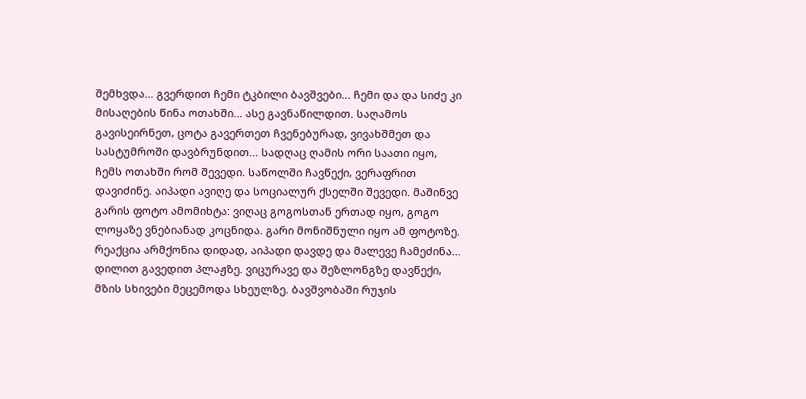შემხვდა... გვერდით ჩემი ტკბილი ბავშვები... ჩემი და და სიძე კი მისაღების წინა ოთახში... ასე გავნაწილდით. საღამოს გავისეირნეთ, ცოტა გავერთეთ ჩვენებურად, ვივახშმეთ და სასტუმროში დავბრუნდით... სადღაც ღამის ორი საათი იყო, ჩემს ოთახში რომ შევედი. საწოლში ჩავწექი, ვერაფრით დავიძინე. აიპადი ავიღე და სოციალურ ქსელში შევედი. მაშინვე გარის ფოტო ამომიხტა: ვიღაც გოგოსთან ერთად იყო, გოგო ლოყაზე ვნებიანად კოცნიდა. გარი მონიშნული იყო ამ ფოტოზე. რეაქცია არმქონია დიდად, აიპადი დავდე და მალევე ჩამეძინა... დილით გავედით პლაჟზე. ვიცურავე და შეზლონგზე დავწექი, მზის სხივები მეცემოდა სხეულზე. ბავშვობაში რუჯის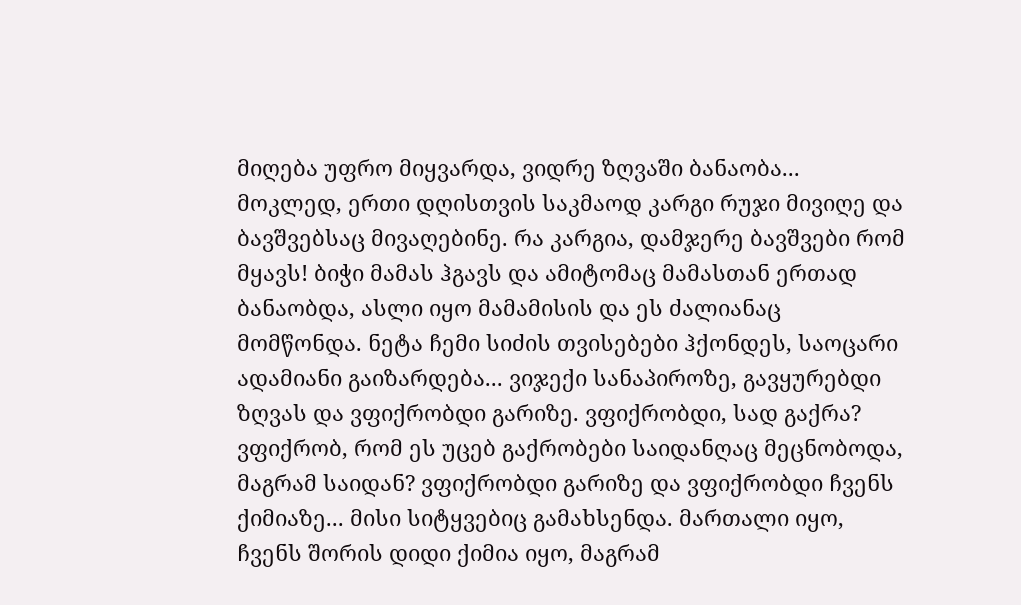მიღება უფრო მიყვარდა, ვიდრე ზღვაში ბანაობა... მოკლედ, ერთი დღისთვის საკმაოდ კარგი რუჯი მივიღე და ბავშვებსაც მივაღებინე. რა კარგია, დამჯერე ბავშვები რომ მყავს! ბიჭი მამას ჰგავს და ამიტომაც მამასთან ერთად ბანაობდა, ასლი იყო მამამისის და ეს ძალიანაც მომწონდა. ნეტა ჩემი სიძის თვისებები ჰქონდეს, საოცარი ადამიანი გაიზარდება... ვიჯექი სანაპიროზე, გავყურებდი ზღვას და ვფიქრობდი გარიზე. ვფიქრობდი, სად გაქრა? ვფიქრობ, რომ ეს უცებ გაქრობები საიდანღაც მეცნობოდა, მაგრამ საიდან? ვფიქრობდი გარიზე და ვფიქრობდი ჩვენს ქიმიაზე... მისი სიტყვებიც გამახსენდა. მართალი იყო, ჩვენს შორის დიდი ქიმია იყო, მაგრამ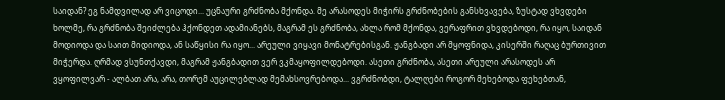საიდან? ეგ ნამდვილად არ ვიცოდი... უცნაური გრძნობა მქონდა. მე არასოდეს მიჭირს გრძნობების განსხვავება, ზუსტად ვხვდები ხოლმე, რა გრძნობა შეიძლება ჰქონდეთ ადამიანებს, მაგრამ ეს გრძნობა, ახლა რომ მქონდა, ვერაფრით ვხვდებოდი, რა იყო, საიდან მოდიოდა და საით მიდიოდა, ან საწყისი რა იყო... არეული ვიყავი მონატრებისგან. ჟანგბადი არ მყოფნიდა, კისერში რაღაც ბურთივით მიჭერდა. ღრმად ვსუნთქავდი, მაგრამ ჟანგბადით ვერ ვკმაყოფილდებოდი. ასეთი გრძნობა, ასეთი არეული არასოდეს არ ვყოფილვარ - ალბათ არა, არა, თორემ აუცილებლად მემახსოვრებოდა... ვგრძნობდი, ტალღები როგორ მეხებოდა ფეხებთან,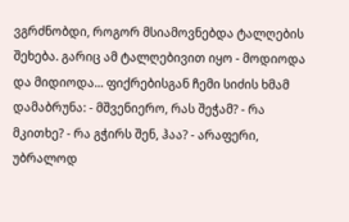ვგრძნობდი, როგორ მსიამოვნებდა ტალღების შეხება. გარიც ამ ტალღებივით იყო - მოდიოდა და მიდიოდა... ფიქრებისგან ჩემი სიძის ხმამ დამაბრუნა: - მშვენიერო, რას შეჭამ? - რა მკითხე? - რა გჭირს შენ, ჰაა? - არაფერი, უბრალოდ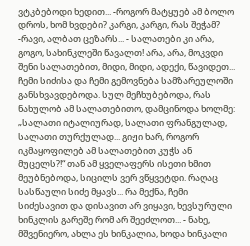ვტკბებოდი ხედით... -როგორ მატყუებ ამ ბოლო დროს, ხომ ხვდები? კარგი, კარგი, რას შეჭამ? -რავი, ალბათ ცეზარს... - სალათები კი არა, გოგო, სახინკლეში წავალთ! არა, არა, მოკვდი შენი სალათებით, მიდი, მიდი, ადექი, წავიდეთ... ჩემი სიძისა და ჩემი გემოვნება სამზარეულოში განსხვავდებოდა. სულ მეჩხუბებოდა, რას ნახულობ ამ სალათებითო, დამცინოდა ხოლმე: „სალათი იტალიურად, სალათი ფრანგულად, სალათი თურქულად... გიჟი ხარ, როგორ იკმაყოფილებ ამ სალათებით კუჭს ან მუცელს?!“ თან ამ ყველაფერს ისეთი ხმით მეუბნებოდა, სიცილს ვერ ვწყვეტდი. რაღაც სასწაული სიძე მყავს... რა მექნა, ჩემი სიძესავით და დისავით არ ვიყავი, ხევსურული ხინკლის გარეშე რომ არ შეეძლოთ... - ნახე, მშვენიერო, ახლა ეს ხინკალია, ხოდა ხინკალი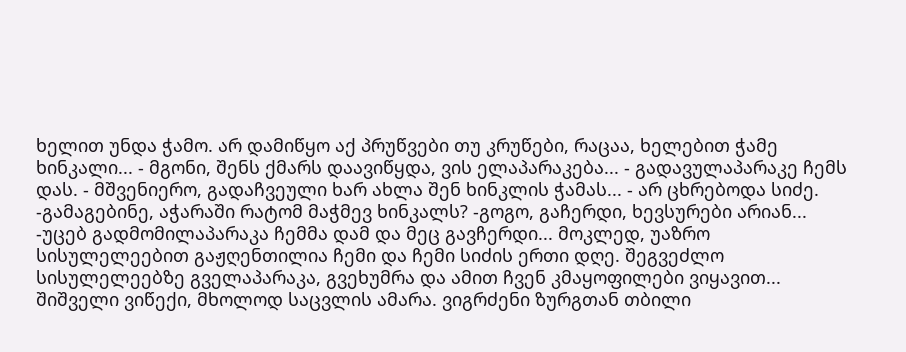ხელით უნდა ჭამო. არ დამიწყო აქ პრუწვები თუ კრუწები, რაცაა, ხელებით ჭამე ხინკალი... - მგონი, შენს ქმარს დაავიწყდა, ვის ელაპარაკება... - გადავულაპარაკე ჩემს დას. - მშვენიერო, გადაჩვეული ხარ ახლა შენ ხინკლის ჭამას... - არ ცხრებოდა სიძე. -გამაგებინე, აჭარაში რატომ მაჭმევ ხინკალს? -გოგო, გაჩერდი, ხევსურები არიან... -უცებ გადმომილაპარაკა ჩემმა დამ და მეც გავჩერდი... მოკლედ, უაზრო სისულელეებით გაჟღენთილია ჩემი და ჩემი სიძის ერთი დღე. შეგვეძლო სისულელეებზე გველაპარაკა, გვეხუმრა და ამით ჩვენ კმაყოფილები ვიყავით... შიშველი ვიწექი, მხოლოდ საცვლის ამარა. ვიგრძენი ზურგთან თბილი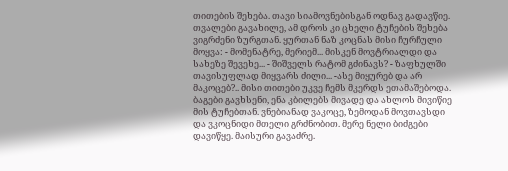თითების შეხება. თავი სიამოვნებისგან ოდნავ გადავწიე. თვალები გავახილე, ამ დროს კი ცხელი ტუჩების შეხება ვიგრძენი ზურგთან. ყურთან ნაზ კოცნას მისი ჩურჩული მოყვა: - მომენატრე, მერიემ... მისკენ მოვტრიალდი და სახეზე შევეხე... - შიშველს რატომ გძინავს? - ზაფხულში თავისუფლად მიყვარს ძილი... -ასე მიყურებ და არ მაკოცებ?.. მისი თითები უკვე ჩემს მკერდს ეთამაშებოდა. ბაგები გავხსენი, ენა კბილებს მივადე და ახლოს მივიწიე მის ტუჩებთან. ვნებიანად ვაკოცე, ზემოდან მოვთავსდი და ვკოცნიდი მთელი გრძნობით. მერე ნელი ბიძგები დავიწყე. მაისური გავაძრე.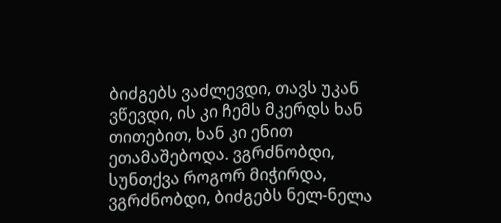ბიძგებს ვაძლევდი, თავს უკან ვწევდი, ის კი ჩემს მკერდს ხან თითებით, ხან კი ენით ეთამაშებოდა. ვგრძნობდი, სუნთქვა როგორ მიჭირდა, ვგრძნობდი, ბიძგებს ნელ-ნელა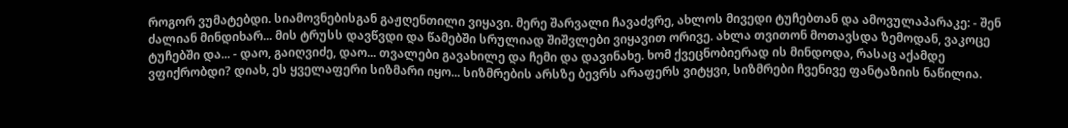როგორ ვუმატებდი. სიამოვნებისგან გაჟღენთილი ვიყავი. მერე შარვალი ჩავაძვრე, ახლოს მივედი ტუჩებთან და ამოვულაპარაკე: - შენ ძალიან მინდიხარ... მის ტრუსს დავწვდი და წამებში სრულიად შიშვლები ვიყავით ორივე. ახლა თვითონ მოთავსდა ზემოდან, ვაკოცე ტუჩებში და... - დაო, გაიღვიძე, დაო... თვალები გავახილე და ჩემი და დავინახე. ხომ ქვეცნობიერად ის მინდოდა, რასაც აქამდე ვფიქრობდი? დიახ, ეს ყველაფერი სიზმარი იყო... სიზმრების არსზე ბევრს არაფერს ვიტყვი, სიზმრები ჩვენივე ფანტაზიის ნაწილია.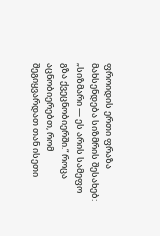ფროიდის ერთი ფრაზა მახსენდება სიზმრის შესახებ: „სიზმარი — ეს არის სამეფო გზა ქვეცნობიერში.“ როცა აცნობიერებთ, რომ შეგიყვარდათ თან ისეთი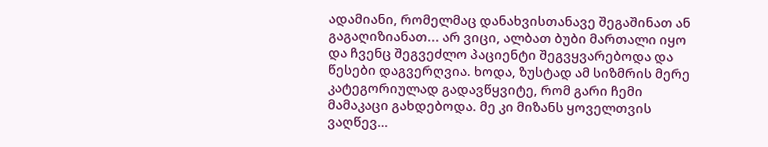ადამიანი, რომელმაც დანახვისთანავე შეგაშინათ ან გაგაღიზიანათ... არ ვიცი, ალბათ ბუბი მართალი იყო და ჩვენც შეგვეძლო პაციენტი შეგვყვარებოდა და წესები დაგვერღვია. ხოდა, ზუსტად ამ სიზმრის მერე კატეგორიულად გადავწყვიტე, რომ გარი ჩემი მამაკაცი გახდებოდა. მე კი მიზანს ყოველთვის ვაღწევ…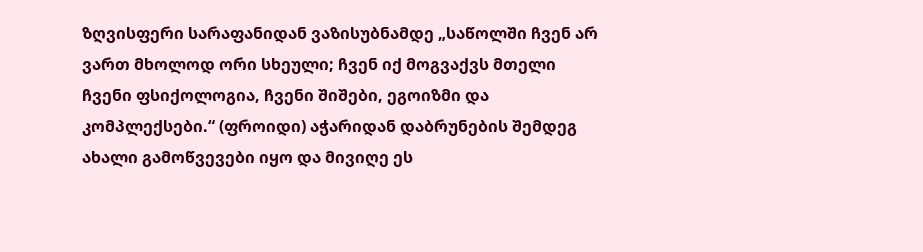ზღვისფერი სარაფანიდან ვაზისუბნამდე „საწოლში ჩვენ არ ვართ მხოლოდ ორი სხეული; ჩვენ იქ მოგვაქვს მთელი ჩვენი ფსიქოლოგია, ჩვენი შიშები, ეგოიზმი და კომპლექსები.“ (ფროიდი) აჭარიდან დაბრუნების შემდეგ ახალი გამოწვევები იყო და მივიღე ეს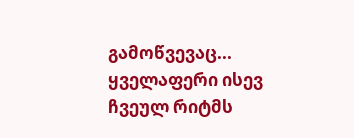გამოწვევაც... ყველაფერი ისევ ჩვეულ რიტმს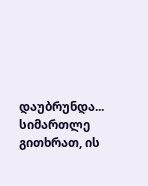დაუბრუნდა... სიმართლე გითხრათ, ის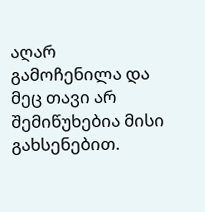აღარ გამოჩენილა და მეც თავი არ შემიწუხებია მისი გახსენებით.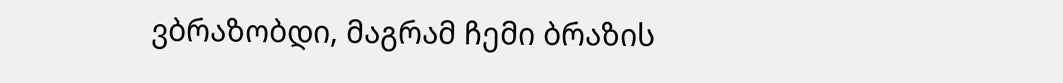ვბრაზობდი, მაგრამ ჩემი ბრაზის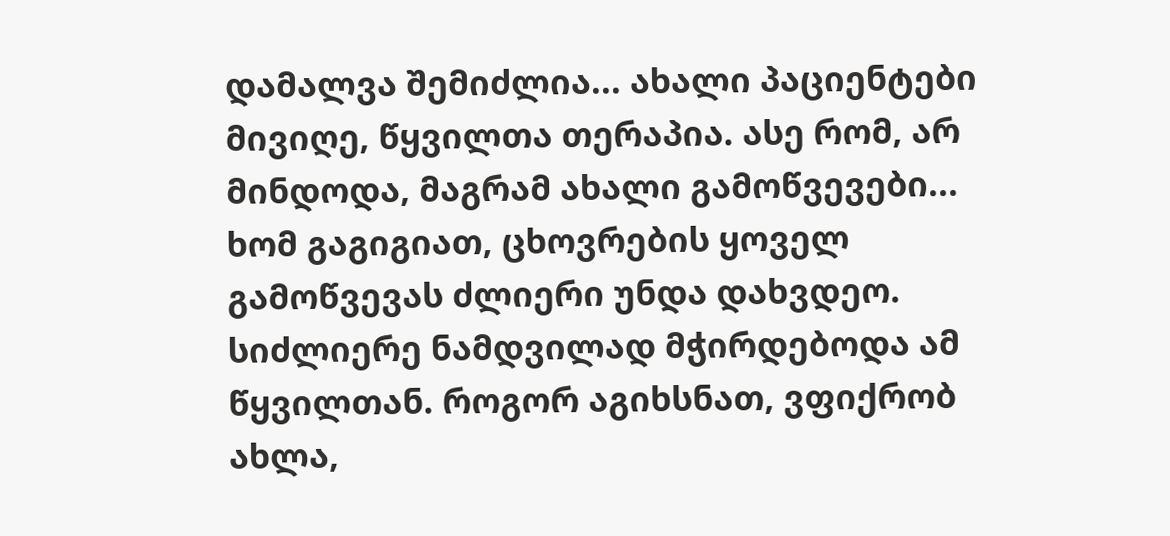დამალვა შემიძლია... ახალი პაციენტები მივიღე, წყვილთა თერაპია. ასე რომ, არ მინდოდა, მაგრამ ახალი გამოწვევები... ხომ გაგიგიათ, ცხოვრების ყოველ გამოწვევას ძლიერი უნდა დახვდეო. სიძლიერე ნამდვილად მჭირდებოდა ამ წყვილთან. როგორ აგიხსნათ, ვფიქრობ ახლა,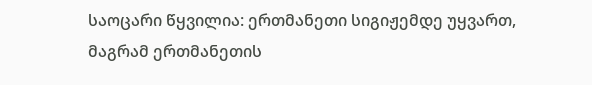საოცარი წყვილია: ერთმანეთი სიგიჟემდე უყვართ, მაგრამ ერთმანეთის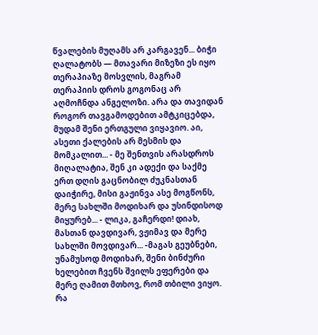წვალების მუღამს არ კარგავენ... ბიჭი ღალატობს — მთავარი მიზეზი ეს იყო თერაპიაზე მოსვლის, მაგრამ თერაპიის დროს გოგონაც არ აღმოჩნდა ანგელოზი. არა და თავიდან როგორ თავგამოდებით ამტკიცებდა, მუდამ შენი ერთგული ვიყავიო. აი, ასეთი ქალების არ მესმის და მომკალით... - მე შენთვის არასდროს მიღალატია, შენ კი ადექი და საქმე ერთ დღის გაცნობილ ძუკნასთან დაიჭირე, მისი გაჟინვა ასე მოგწონს, მერე სახლში მოდიხარ და უსინდისოდ მიყურებ... - ლიკა, გაჩერდი! დიახ, მასთან დავდივარ, ვჟიმავ და მერე სახლში მოვდივარ... -მაგას გეუბნები, უნამუსოდ მოდიხარ, შენი ბინძური ხელებით ჩვენს შვილს ეფერები და მერე ღამით მთხოვ, რომ თბილი ვიყო. რა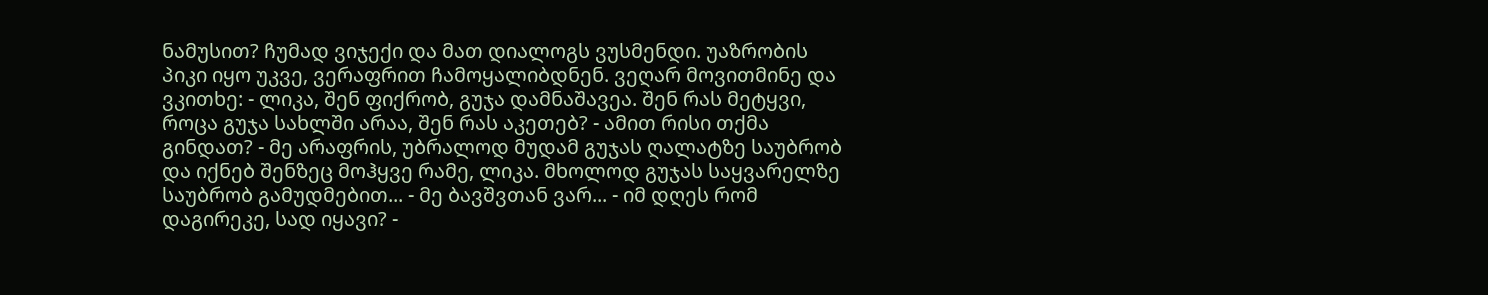ნამუსით? ჩუმად ვიჯექი და მათ დიალოგს ვუსმენდი. უაზრობის პიკი იყო უკვე, ვერაფრით ჩამოყალიბდნენ. ვეღარ მოვითმინე და ვკითხე: - ლიკა, შენ ფიქრობ, გუჯა დამნაშავეა. შენ რას მეტყვი, როცა გუჯა სახლში არაა, შენ რას აკეთებ? - ამით რისი თქმა გინდათ? - მე არაფრის, უბრალოდ მუდამ გუჯას ღალატზე საუბრობ და იქნებ შენზეც მოჰყვე რამე, ლიკა. მხოლოდ გუჯას საყვარელზე საუბრობ გამუდმებით... - მე ბავშვთან ვარ... - იმ დღეს რომ დაგირეკე, სად იყავი? -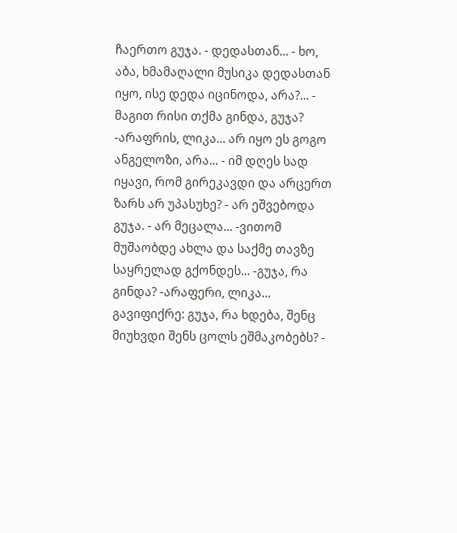ჩაერთო გუჯა. - დედასთან... - ხო, აბა, ხმამაღალი მუსიკა დედასთან იყო, ისე დედა იცინოდა, არა?... - მაგით რისი თქმა გინდა, გუჯა? -არაფრის, ლიკა... არ იყო ეს გოგო ანგელოზი, არა... - იმ დღეს სად იყავი, რომ გირეკავდი და არცერთ ზარს არ უპასუხე? - არ ეშვებოდა გუჯა. - არ მეცალა... -ვითომ მუშაობდე ახლა და საქმე თავზე საყრელად გქონდეს... -გუჯა, რა გინდა? -არაფერი, ლიკა... გავიფიქრე: გუჯა, რა ხდება, შენც მიუხვდი შენს ცოლს ეშმაკობებს? -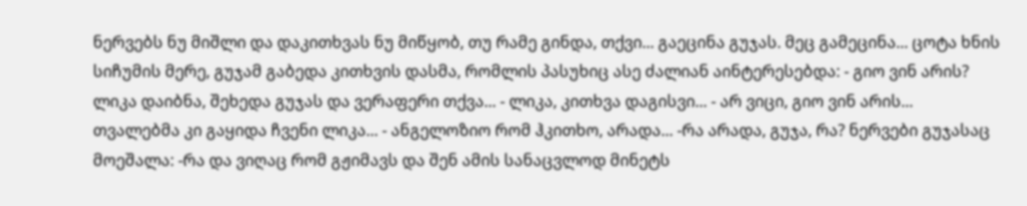ნერვებს ნუ მიშლი და დაკითხვას ნუ მიწყობ, თუ რამე გინდა, თქვი... გაეცინა გუჯას. მეც გამეცინა... ცოტა ხნის სიჩუმის მერე, გუჯამ გაბედა კითხვის დასმა, რომლის პასუხიც ასე ძალიან აინტერესებდა: - გიო ვინ არის? ლიკა დაიბნა, შეხედა გუჯას და ვერაფერი თქვა... - ლიკა, კითხვა დაგისვი... - არ ვიცი, გიო ვინ არის... თვალებმა კი გაყიდა ჩვენი ლიკა... - ანგელოზიო რომ ჰკითხო, არადა... -რა არადა, გუჯა, რა? ნერვები გუჯასაც მოეშალა: -რა და ვიღაც რომ გჟიმავს და შენ ამის სანაცვლოდ მინეტს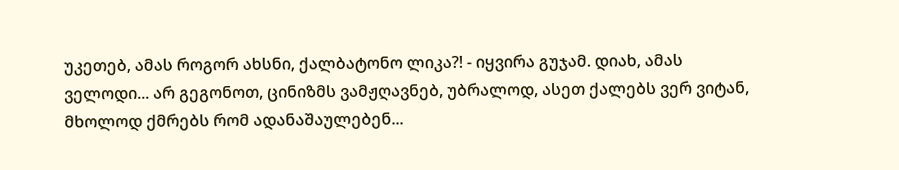უკეთებ, ამას როგორ ახსნი, ქალბატონო ლიკა?! - იყვირა გუჯამ. დიახ, ამას ველოდი... არ გეგონოთ, ცინიზმს ვამჟღავნებ, უბრალოდ, ასეთ ქალებს ვერ ვიტან, მხოლოდ ქმრებს რომ ადანაშაულებენ...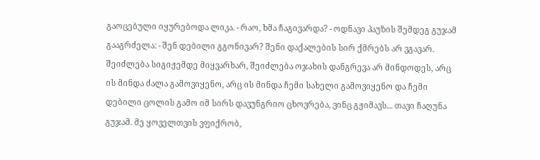გაოცებული იყურებოდა ლიკა. - რაო, ხმა ჩაგივარდა? - ოდნავი პაუზის შემდეგ გუჯამ გააგრძელა: - შენ დებილი გგონივარ? შენი დაქალების სირ ქმრებს არ ვგავარ. შეიძლება სიგიჟემდე მიყვარხარ, შეიძლება ოჯახის დანგრევა არ მინდოდეს, არც ის მინდა ძალა გამოვიყენო, არც ის მინდა ჩემი სახელი გამოვიყენო და ჩემი დებილი ცოლის გამო იმ სირს დავუნგრიო ცხოვრება, ვინც გჟიმავს... თავი ჩაღუნა გუჯამ. მე ყოველთვის ვფიქრობ,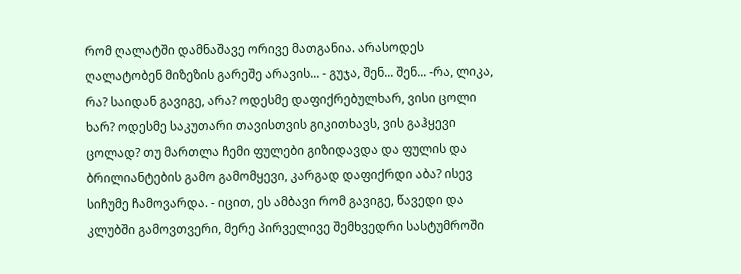რომ ღალატში დამნაშავე ორივე მათგანია. არასოდეს ღალატობენ მიზეზის გარეშე არავის... - გუჯა, შენ... შენ... -რა, ლიკა, რა? საიდან გავიგე, არა? ოდესმე დაფიქრებულხარ, ვისი ცოლი ხარ? ოდესმე საკუთარი თავისთვის გიკითხავს, ვის გაჰყევი ცოლად? თუ მართლა ჩემი ფულები გიზიდავდა და ფულის და ბრილიანტების გამო გამომყევი, კარგად დაფიქრდი აბა? ისევ სიჩუმე ჩამოვარდა. - იცით, ეს ამბავი რომ გავიგე, წავედი და კლუბში გამოვთვერი, მერე პირველივე შემხვედრი სასტუმროში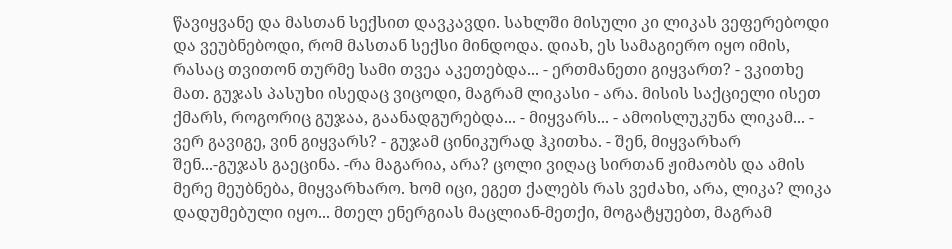წავიყვანე და მასთან სექსით დავკავდი. სახლში მისული კი ლიკას ვეფერებოდი და ვეუბნებოდი, რომ მასთან სექსი მინდოდა. დიახ, ეს სამაგიერო იყო იმის, რასაც თვითონ თურმე სამი თვეა აკეთებდა... - ერთმანეთი გიყვართ? - ვკითხე მათ. გუჯას პასუხი ისედაც ვიცოდი, მაგრამ ლიკასი - არა. მისის საქციელი ისეთ ქმარს, როგორიც გუჯაა, გაანადგურებდა... - მიყვარს... - ამოისლუკუნა ლიკამ... - ვერ გავიგე, ვინ გიყვარს? - გუჯამ ცინიკურად ჰკითხა. - შენ, მიყვარხარ შენ...-გუჯას გაეცინა. -რა მაგარია, არა? ცოლი ვიღაც სირთან ჟიმაობს და ამის მერე მეუბნება, მიყვარხარო. ხომ იცი, ეგეთ ქალებს რას ვეძახი, არა, ლიკა? ლიკა დადუმებული იყო... მთელ ენერგიას მაცლიან-მეთქი, მოგატყუებთ, მაგრამ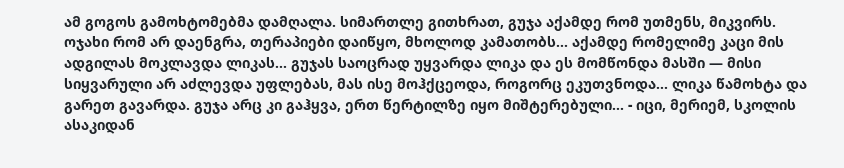ამ გოგოს გამოხტომებმა დამღალა. სიმართლე გითხრათ, გუჯა აქამდე რომ უთმენს, მიკვირს. ოჯახი რომ არ დაენგრა, თერაპიები დაიწყო, მხოლოდ კამათობს... აქამდე რომელიმე კაცი მის ადგილას მოკლავდა ლიკას... გუჯას საოცრად უყვარდა ლიკა და ეს მომწონდა მასში — მისი სიყვარული არ აძლევდა უფლებას, მას ისე მოჰქცეოდა, როგორც ეკუთვნოდა... ლიკა წამოხტა და გარეთ გავარდა. გუჯა არც კი გაჰყვა, ერთ წერტილზე იყო მიშტერებული... - იცი, მერიემ, სკოლის ასაკიდან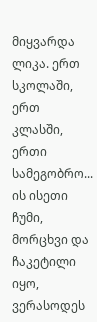მიყვარდა ლიკა. ერთ სკოლაში, ერთ კლასში, ერთი სამეგობრო... ის ისეთი ჩუმი, მორცხვი და ჩაკეტილი იყო, ვერასოდეს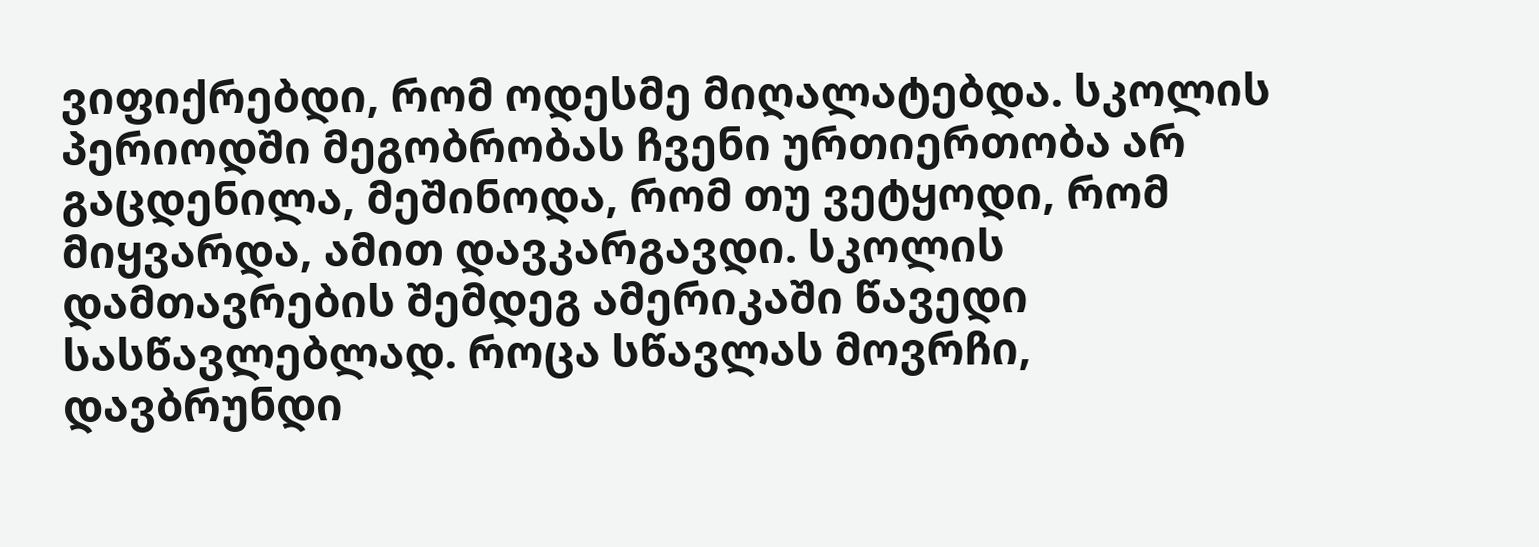ვიფიქრებდი, რომ ოდესმე მიღალატებდა. სკოლის პერიოდში მეგობრობას ჩვენი ურთიერთობა არ გაცდენილა, მეშინოდა, რომ თუ ვეტყოდი, რომ მიყვარდა, ამით დავკარგავდი. სკოლის დამთავრების შემდეგ ამერიკაში წავედი სასწავლებლად. როცა სწავლას მოვრჩი, დავბრუნდი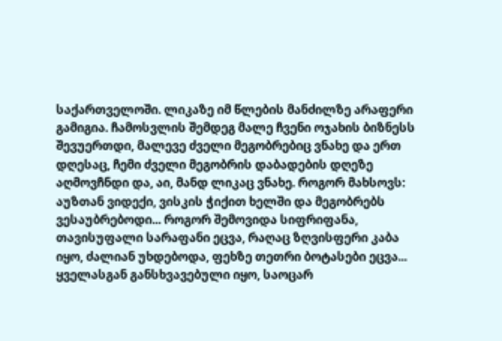საქართველოში. ლიკაზე იმ წლების მანძილზე არაფერი გამიგია. ჩამოსვლის შემდეგ მალე ჩვენი ოჯახის ბიზნესს შევუერთდი, მალევე ძველი მეგობრებიც ვნახე და ერთ დღესაც, ჩემი ძველი მეგობრის დაბადების დღეზე აღმოვჩნდი და, აი, მანდ ლიკაც ვნახე. როგორ მახსოვს: აუზთან ვიდექი, ვისკის ჭიქით ხელში და მეგობრებს ვესაუბრებოდი... როგორ შემოვიდა სიფრიფანა, თავისუფალი სარაფანი ეცვა, რაღაც ზღვისფერი კაბა იყო, ძალიან უხდებოდა, ფეხზე თეთრი ბოტასები ეცვა... ყველასგან განსხვავებული იყო, საოცარ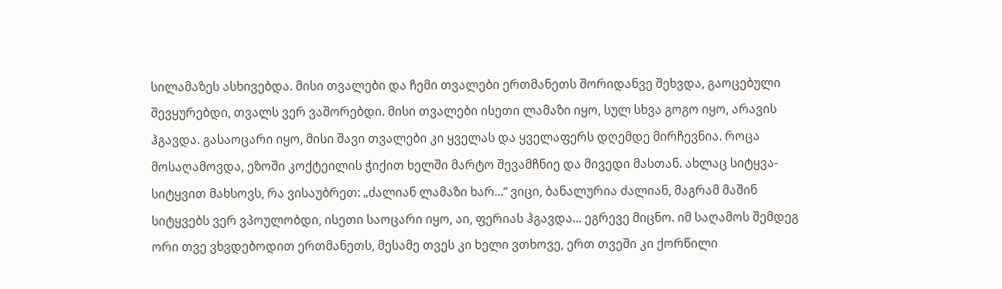სილამაზეს ასხივებდა. მისი თვალები და ჩემი თვალები ერთმანეთს შორიდანვე შეხვდა, გაოცებული შევყურებდი, თვალს ვერ ვაშორებდი. მისი თვალები ისეთი ლამაზი იყო, სულ სხვა გოგო იყო, არავის ჰგავდა. გასაოცარი იყო, მისი შავი თვალები კი ყველას და ყველაფერს დღემდე მირჩევნია. როცა მოსაღამოვდა, ეზოში კოქტეილის ჭიქით ხელში მარტო შევამჩნიე და მივედი მასთან. ახლაც სიტყვა-სიტყვით მახსოვს, რა ვისაუბრეთ: „ძალიან ლამაზი ხარ...“ ვიცი, ბანალურია ძალიან, მაგრამ მაშინ სიტყვებს ვერ ვპოულობდი, ისეთი საოცარი იყო, აი, ფერიას ჰგავდა... ეგრევე მიცნო. იმ საღამოს შემდეგ ორი თვე ვხვდებოდით ერთმანეთს, მესამე თვეს კი ხელი ვთხოვე, ერთ თვეში კი ქორწილი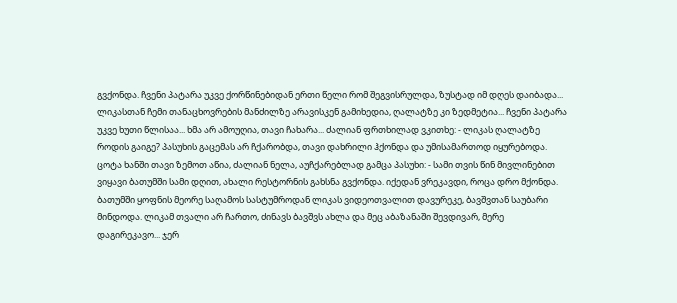გვქონდა. ჩვენი პატარა უკვე ქორწინებიდან ერთი წელი რომ შეგვისრულდა, ზუსტად იმ დღეს დაიბადა... ლიკასთან ჩემი თანაცხოვრების მანძილზე არავისკენ გამიხედია, ღალატზე კი ზედმეტია... ჩვენი პატარა უკვე ხუთი წლისაა... ხმა არ ამოუღია, თავი ჩახარა... ძალიან ფრთხილად ვკითხე: - ლიკას ღალატზე როდის გაიგე? პასუხის გაცემას არ ჩქარობდა, თავი დახრილი ჰქონდა და უმისამართოდ იყურებოდა. ცოტა ხანში თავი ზემოთ აწია, ძალიან ნელა, აუჩქარებლად გამცა პასუხი: - სამი თვის წინ მივლინებით ვიყავი ბათუმში სამი დღით, ახალი რესტორნის გახსნა გვქონდა. იქედან ვრეკავდი, როცა დრო მქონდა. ბათუმში ყოფნის მეორე საღამოს სასტუმროდან ლიკას ვიდეოთვალით დავურეკე, ბავშვთან საუბარი მინდოდა. ლიკამ თვალი არ ჩართო, ძინავს ბავშვს ახლა და მეც აბაზანაში შევდივარ, მერე დაგირეკავო... ჯერ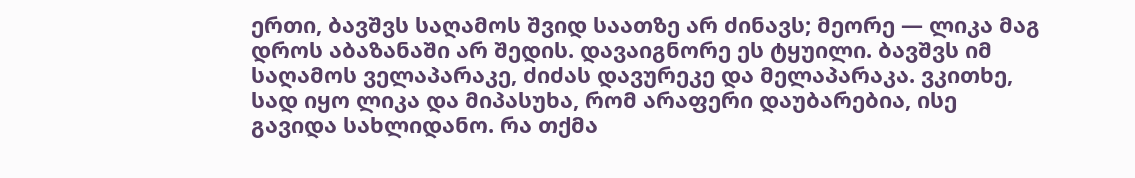ერთი, ბავშვს საღამოს შვიდ საათზე არ ძინავს; მეორე — ლიკა მაგ დროს აბაზანაში არ შედის. დავაიგნორე ეს ტყუილი. ბავშვს იმ საღამოს ველაპარაკე, ძიძას დავურეკე და მელაპარაკა. ვკითხე, სად იყო ლიკა და მიპასუხა, რომ არაფერი დაუბარებია, ისე გავიდა სახლიდანო. რა თქმა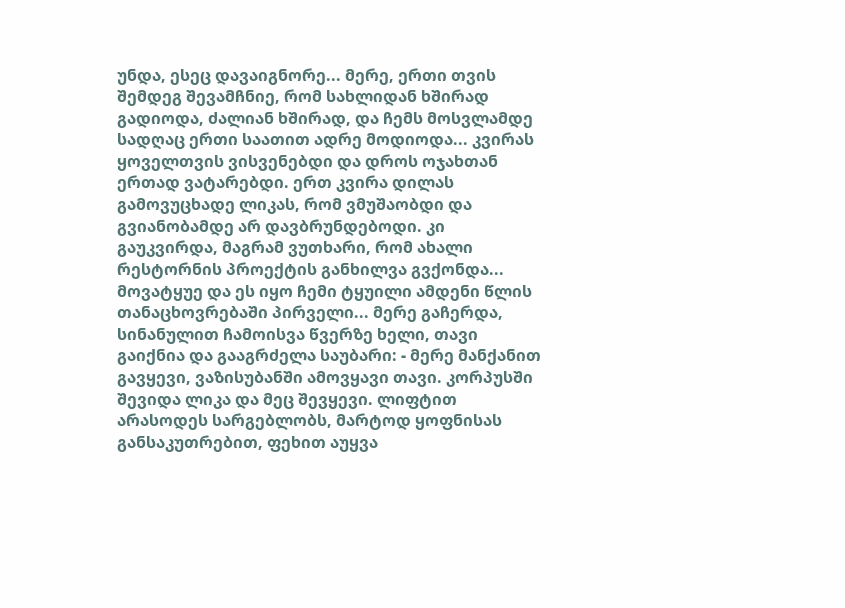უნდა, ესეც დავაიგნორე... მერე, ერთი თვის შემდეგ შევამჩნიე, რომ სახლიდან ხშირად გადიოდა, ძალიან ხშირად, და ჩემს მოსვლამდე სადღაც ერთი საათით ადრე მოდიოდა... კვირას ყოველთვის ვისვენებდი და დროს ოჯახთან ერთად ვატარებდი. ერთ კვირა დილას გამოვუცხადე ლიკას, რომ ვმუშაობდი და გვიანობამდე არ დავბრუნდებოდი. კი გაუკვირდა, მაგრამ ვუთხარი, რომ ახალი რესტორნის პროექტის განხილვა გვქონდა... მოვატყუე და ეს იყო ჩემი ტყუილი ამდენი წლის თანაცხოვრებაში პირველი... მერე გაჩერდა, სინანულით ჩამოისვა წვერზე ხელი, თავი გაიქნია და გააგრძელა საუბარი: - მერე მანქანით გავყევი, ვაზისუბანში ამოვყავი თავი. კორპუსში შევიდა ლიკა და მეც შევყევი. ლიფტით არასოდეს სარგებლობს, მარტოდ ყოფნისას განსაკუთრებით, ფეხით აუყვა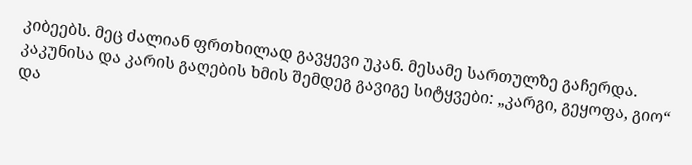კიბეებს. მეც ძალიან ფრთხილად გავყევი უკან. მესამე სართულზე გაჩერდა. კაკუნისა და კარის გაღების ხმის შემდეგ გავიგე სიტყვები: „კარგი, გეყოფა, გიო“ და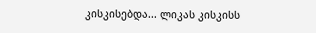კისკისებდა... ლიკას კისკისს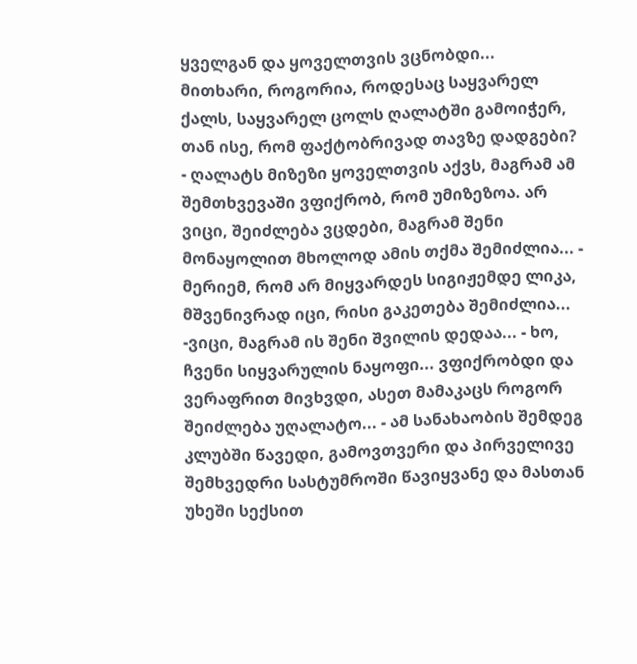ყველგან და ყოველთვის ვცნობდი... მითხარი, როგორია, როდესაც საყვარელ ქალს, საყვარელ ცოლს ღალატში გამოიჭერ, თან ისე, რომ ფაქტობრივად თავზე დადგები? - ღალატს მიზეზი ყოველთვის აქვს, მაგრამ ამ შემთხვევაში ვფიქრობ, რომ უმიზეზოა. არ ვიცი, შეიძლება ვცდები, მაგრამ შენი მონაყოლით მხოლოდ ამის თქმა შემიძლია... - მერიემ, რომ არ მიყვარდეს სიგიჟემდე ლიკა, მშვენივრად იცი, რისი გაკეთება შემიძლია... -ვიცი, მაგრამ ის შენი შვილის დედაა... - ხო, ჩვენი სიყვარულის ნაყოფი... ვფიქრობდი და ვერაფრით მივხვდი, ასეთ მამაკაცს როგორ შეიძლება უღალატო... - ამ სანახაობის შემდეგ კლუბში წავედი, გამოვთვერი და პირველივე შემხვედრი სასტუმროში წავიყვანე და მასთან უხეში სექსით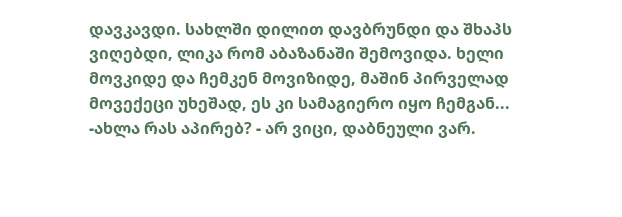დავკავდი. სახლში დილით დავბრუნდი და შხაპს ვიღებდი, ლიკა რომ აბაზანაში შემოვიდა. ხელი მოვკიდე და ჩემკენ მოვიზიდე, მაშინ პირველად მოვექეცი უხეშად, ეს კი სამაგიერო იყო ჩემგან... -ახლა რას აპირებ? - არ ვიცი, დაბნეული ვარ.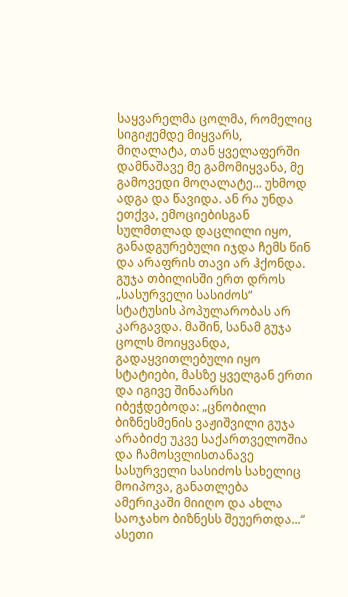საყვარელმა ცოლმა, რომელიც სიგიჟემდე მიყვარს, მიღალატა, თან ყველაფერში დამნაშავე მე გამომიყვანა, მე გამოვედი მოღალატე... უხმოდ ადგა და წავიდა. ან რა უნდა ეთქვა, ემოციებისგან სულმთლად დაცლილი იყო, განადგურებული იჯდა ჩემს წინ და არაფრის თავი არ ჰქონდა. გუჯა თბილისში ერთ დროს „სასურველი სასიძოს“ სტატუსის პოპულარობას არ კარგავდა. მაშინ, სანამ გუჯა ცოლს მოიყვანდა, გადაყვითლებული იყო სტატიები, მასზე ყველგან ერთი და იგივე შინაარსი იბეჭდებოდა: „ცნობილი ბიზნესმენის ვაჟიშვილი გუჯა არაბიძე უკვე საქართველოშია და ჩამოსვლისთანავე სასურველი სასიძოს სახელიც მოიპოვა, განათლება ამერიკაში მიიღო და ახლა საოჯახო ბიზნესს შეუერთდა...“ ასეთი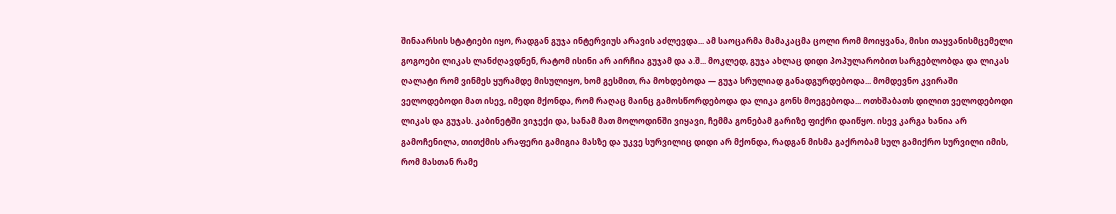შინაარსის სტატიები იყო, რადგან გუჯა ინტერვიუს არავის აძლევდა... ამ საოცარმა მამაკაცმა ცოლი რომ მოიყვანა, მისი თაყვანისმცემელი გოგოები ლიკას ლანძღავდნენ, რატომ ისინი არ აირჩია გუჯამ და ა.შ... მოკლედ, გუჯა ახლაც დიდი პოპულარობით სარგებლობდა და ლიკას ღალატი რომ ვინმეს ყურამდე მისულიყო, ხომ გესმით, რა მოხდებოდა — გუჯა სრულიად განადგურდებოდა... მომდევნო კვირაში ველოდებოდი მათ ისევ, იმედი მქონდა, რომ რაღაც მაინც გამოსწორდებოდა და ლიკა გონს მოეგებოდა... ოთხშაბათს დილით ველოდებოდი ლიკას და გუჯას. კაბინეტში ვიჯექი და, სანამ მათ მოლოდინში ვიყავი, ჩემმა გონებამ გარიზე ფიქრი დაიწყო. ისევ კარგა ხანია არ გამოჩენილა, თითქმის არაფერი გამიგია მასზე და უკვე სურვილიც დიდი არ მქონდა, რადგან მისმა გაქრობამ სულ გამიქრო სურვილი იმის, რომ მასთან რამე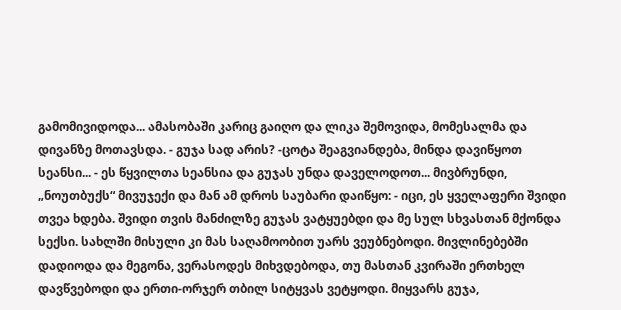გამომივიდოდა... ამასობაში კარიც გაიღო და ლიკა შემოვიდა, მომესალმა და დივანზე მოთავსდა. - გუჯა სად არის? -ცოტა შეაგვიანდება, მინდა დავიწყოთ სეანსი... - ეს წყვილთა სეანსია და გუჯას უნდა დაველოდოთ... მივბრუნდი, „ნოუთბუქს“ მივუჯექი და მან ამ დროს საუბარი დაიწყო: - იცი, ეს ყველაფერი შვიდი თვეა ხდება. შვიდი თვის მანძილზე გუჯას ვატყუებდი და მე სულ სხვასთან მქონდა სექსი. სახლში მისული კი მას საღამოობით უარს ვეუბნებოდი. მივლინებებში დადიოდა და მეგონა, ვერასოდეს მიხვდებოდა, თუ მასთან კვირაში ერთხელ დავწვებოდი და ერთი-ორჯერ თბილ სიტყვას ვეტყოდი. მიყვარს გუჯა,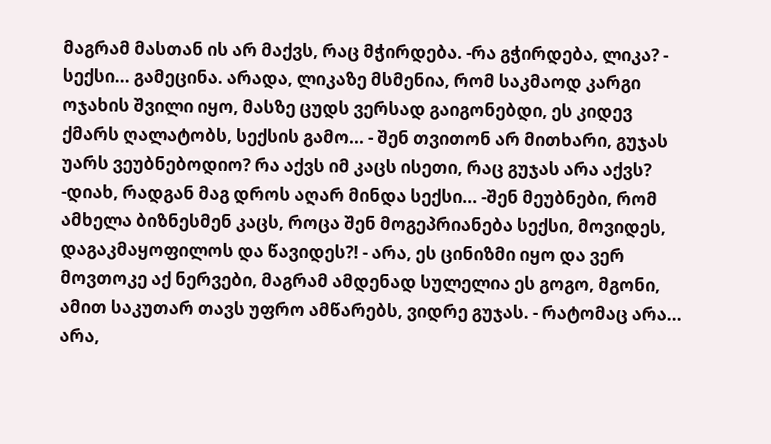მაგრამ მასთან ის არ მაქვს, რაც მჭირდება. -რა გჭირდება, ლიკა? - სექსი... გამეცინა. არადა, ლიკაზე მსმენია, რომ საკმაოდ კარგი ოჯახის შვილი იყო, მასზე ცუდს ვერსად გაიგონებდი, ეს კიდევ ქმარს ღალატობს, სექსის გამო... - შენ თვითონ არ მითხარი, გუჯას უარს ვეუბნებოდიო? რა აქვს იმ კაცს ისეთი, რაც გუჯას არა აქვს? -დიახ, რადგან მაგ დროს აღარ მინდა სექსი... -შენ მეუბნები, რომ ამხელა ბიზნესმენ კაცს, როცა შენ მოგეპრიანება სექსი, მოვიდეს, დაგაკმაყოფილოს და წავიდეს?! - არა, ეს ცინიზმი იყო და ვერ მოვთოკე აქ ნერვები, მაგრამ ამდენად სულელია ეს გოგო, მგონი, ამით საკუთარ თავს უფრო ამწარებს, ვიდრე გუჯას. - რატომაც არა... არა,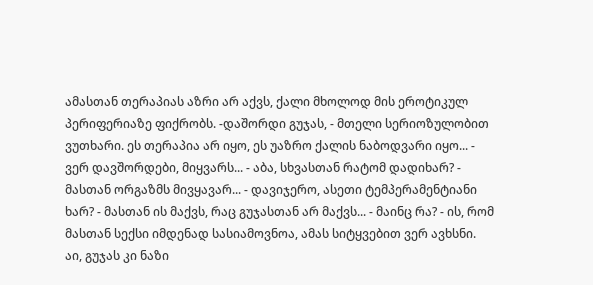ამასთან თერაპიას აზრი არ აქვს, ქალი მხოლოდ მის ეროტიკულ პერიფერიაზე ფიქრობს. -დაშორდი გუჯას, - მთელი სერიოზულობით ვუთხარი. ეს თერაპია არ იყო, ეს უაზრო ქალის ნაბოდვარი იყო... - ვერ დავშორდები, მიყვარს... - აბა, სხვასთან რატომ დადიხარ? - მასთან ორგაზმს მივყავარ... - დავიჯერო, ასეთი ტემპერამენტიანი ხარ? - მასთან ის მაქვს, რაც გუჯასთან არ მაქვს... - მაინც რა? - ის, რომ მასთან სექსი იმდენად სასიამოვნოა, ამას სიტყვებით ვერ ავხსნი. აი, გუჯას კი ნაზი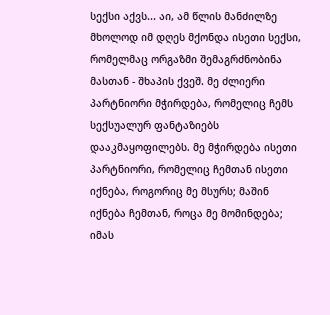სექსი აქვს... აი, ამ წლის მანძილზე მხოლოდ იმ დღეს მქონდა ისეთი სექსი, რომელმაც ორგაზმი შემაგრძნობინა მასთან - შხაპის ქვეშ. მე ძლიერი პარტნიორი მჭირდება, რომელიც ჩემს სექსუალურ ფანტაზიებს დააკმაყოფილებს. მე მჭირდება ისეთი პარტნიორი, რომელიც ჩემთან ისეთი იქნება, როგორიც მე მსურს; მაშინ იქნება ჩემთან, როცა მე მომინდება; იმას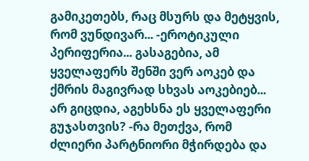გამიკეთებს, რაც მსურს და მეტყვის, რომ ვუნდივარ... -ეროტიკული პერიფერია... გასაგებია, ამ ყველაფერს შენში ვერ აოკებ და ქმრის მაგივრად სხვას აოკებიებ... არ გიცდია, აგეხსნა ეს ყველაფერი გუჯასთვის? -რა მეთქვა, რომ ძლიერი პარტნიორი მჭირდება და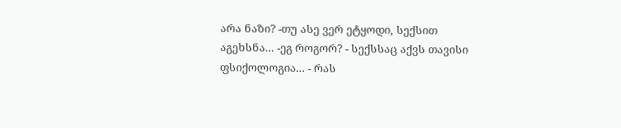არა ნაზი? -თუ ასე ვერ ეტყოდი, სექსით აგეხსნა... -ეგ როგორ? - სექსსაც აქვს თავისი ფსიქოლოგია... - რას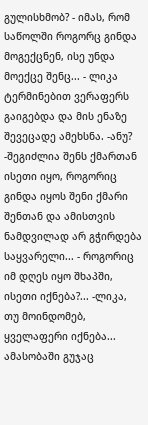გულისხმობ? - იმას, რომ საწოლში როგორც გინდა მოგექცნენ, ისე უნდა მოექცე შენც... - ლიკა ტერმინებით ვერაფერს გაიგებდა და მის ენაზე შევეცადე ამეხსნა. -ანუ? -შეგიძლია შენს ქმართან ისეთი იყო, როგორიც გინდა იყოს შენი ქმარი შენთან და ამისთვის ნამდვილად არ გჭირდება საყვარელი... - როგორიც იმ დღეს იყო შხაპში, ისეთი იქნება?... -ლიკა, თუ მოინდომებ, ყველაფერი იქნება... ამასობაში გუჯაც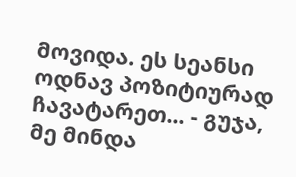მოვიდა. ეს სეანსი ოდნავ პოზიტიურად ჩავატარეთ... - გუჯა, მე მინდა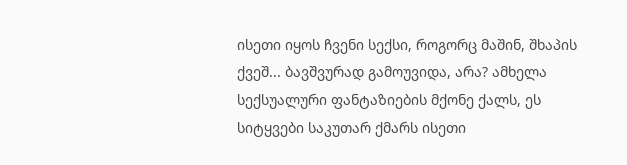ისეთი იყოს ჩვენი სექსი, როგორც მაშინ, შხაპის ქვეშ... ბავშვურად გამოუვიდა, არა? ამხელა სექსუალური ფანტაზიების მქონე ქალს, ეს სიტყვები საკუთარ ქმარს ისეთი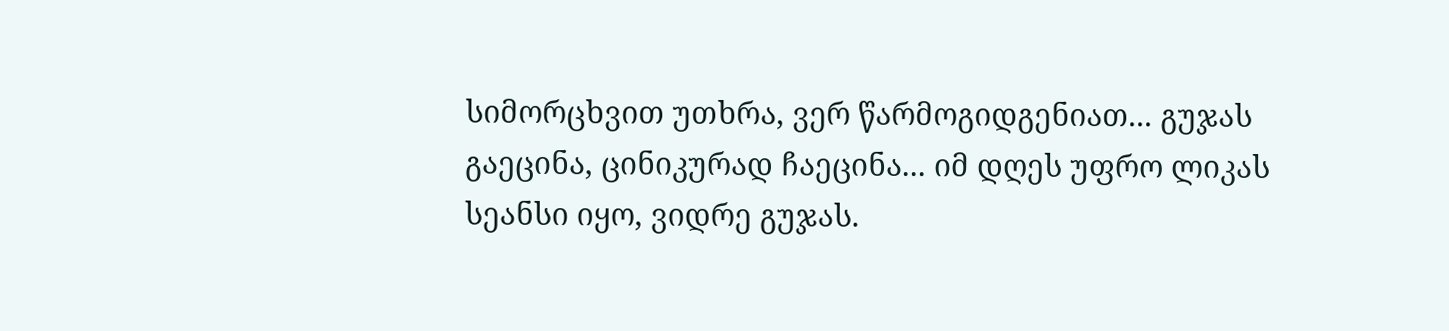სიმორცხვით უთხრა, ვერ წარმოგიდგენიათ... გუჯას გაეცინა, ცინიკურად ჩაეცინა... იმ დღეს უფრო ლიკას სეანსი იყო, ვიდრე გუჯას.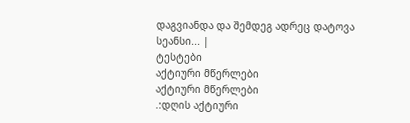დაგვიანდა და შემდეგ ადრეც დატოვა სეანსი... |
ტესტები
აქტიური მწერლები
აქტიური მწერლები
.:დღის აქტიური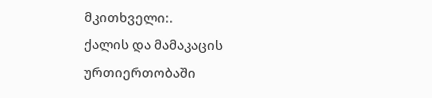მკითხველი:.
ქალის და მამაკაცის ურთიერთობაში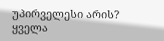უპირველესი არის?
ყველა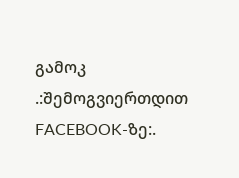გამოკ
.:შემოგვიერთდით FACEBOOK-ზე:.